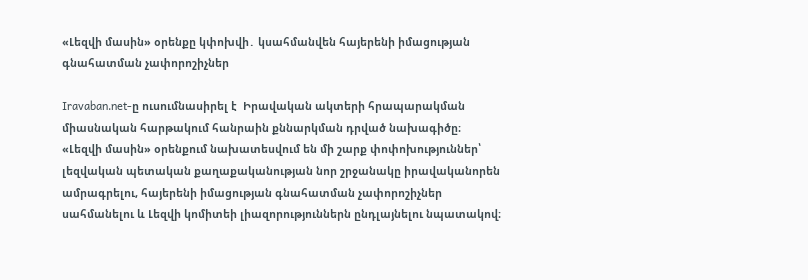«Լեզվի մասին» օրենքը կփոխվի․ կսահմանվեն հայերենի իմացության գնահատման չափորոշիչներ

Iravaban.net-ը ուսումնասիրել է  Իրավական ակտերի հրապարակման միասնական հարթակում հանրաին քննարկման դրված նախագիծը։ «Լեզվի մասին» օրենքում նախատեսվում են մի շարք փոփոխություններ՝ լեզվական պետական քաղաքականության նոր շրջանակը իրավականորեն ամրագրելու, հայերենի իմացության գնահատման չափորոշիչներ սահմանելու և Լեզվի կոմիտեի լիազորություններն ընդլայնելու նպատակով։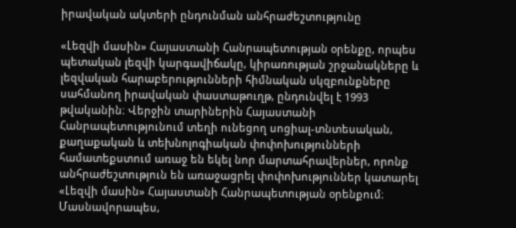իրավական ակտերի ընդունման անհրաժեշտությունը

«Լեզվի մասին» Հայաստանի Հանրապետության օրենքը, որպես պետական լեզվի կարգավիճակը, կիրառության շրջանակները և լեզվական հարաբերությունների հիմնական սկզբունքները սահմանող իրավական փաստաթուղթ, ընդունվել է 1993 թվականին։ Վերջին տարիներին Հայաստանի Հանրապետությունում տեղի ունեցող սոցիալ-տնտեսական, քաղաքական և տեխնոլոգիական փոփոխությունների համատեքստում առաջ են եկել նոր մարտահրավերներ, որոնք անհրաժեշտություն են առաջացրել փոփոխություններ կատարել «Լեզվի մասին» Հայաստանի Հանրապետության օրենքում։  Մասնավորապես,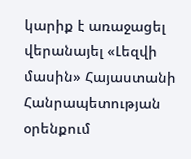կարիք է առաջացել վերանայել «Լեզվի մասին» Հայաստանի Հանրապետության օրենքում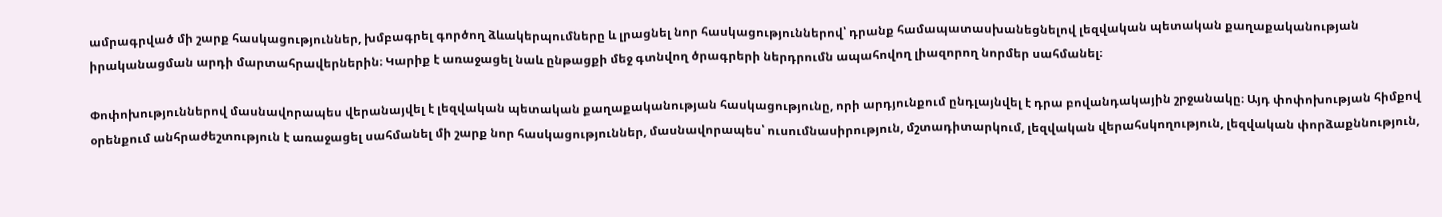ամրագրված մի շարք հասկացություններ, խմբագրել գործող ձևակերպումները և լրացնել նոր հասկացություններով՝ դրանք համապատասխանեցնելով լեզվական պետական քաղաքականության իրականացման արդի մարտահրավերներին։ Կարիք է առաջացել նաև ընթացքի մեջ գտնվող ծրագրերի ներդրումն ապահովող լիազորող նորմեր սահմանել։

Փոփոխություններով մասնավորապես վերանայվել է լեզվական պետական քաղաքականության հասկացությունը, որի արդյունքում ընդլայնվել է դրա բովանդակային շրջանակը։ Այդ փոփոխության հիմքով օրենքում անհրաժեշտություն է առաջացել սահմանել մի շարք նոր հասկացություններ, մասնավորապես՝ ուսումնասիրություն, մշտադիտարկում, լեզվական վերահսկողություն, լեզվական փորձաքննություն,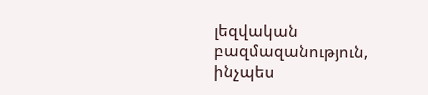լեզվական բազմազանություն, ինչպես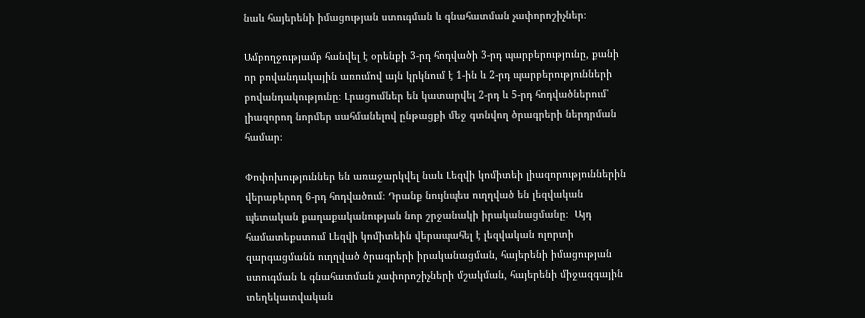նաև հայերենի իմացության ստուգման և գնահատման չափորոշիչներ։

Ամբողջությամբ հանվել է օրենքի 3-րդ հոդվածի 3-րդ պարբերությունը, քանի որ բովանդակային առումով այն կրկնում է 1-ին և 2-րդ պարբերությունների բովանդակությունը։ Լրացումներ են կատարվել 2-րդ և 5-րդ հոդվածներում՝ լիազորող նորմեր սահմանելով ընթացքի մեջ գտնվող ծրագրերի ներդրման համար։

Փոփոխություններ են առաջարկվել նաև Լեզվի կոմիտեի լիազորություններին վերաբերող 6-րդ հոդվածում։ Դրանք նույնպես ուղղված են լեզվական պետական քաղաքականության նոր շրջանակի իրականացմանը։  Այդ համատեքստում Լեզվի կոմիտեին վերապահել է լեզվական ոլորտի զարգացմանն ուղղված ծրագրերի իրականացման, հայերենի իմացության ստուգման և գնահատման չափորոշիչների մշակման, հայերենի միջազգային տեղեկատվական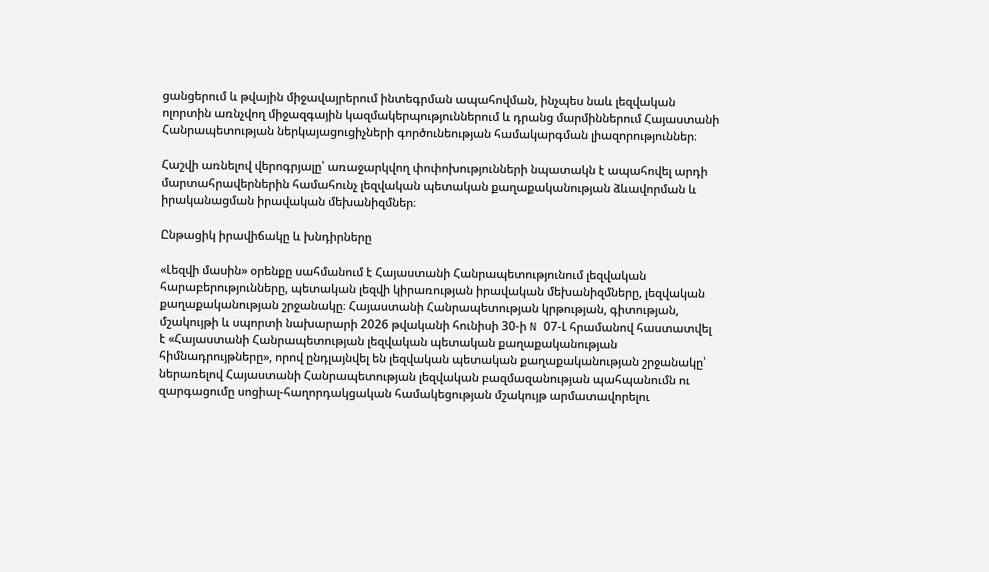ցանցերում և թվային միջավայրերում ինտեգրման ապահովման, ինչպես նաև լեզվական ոլորտին առնչվող միջազգային կազմակերպություններում և դրանց մարմիններում Հայաստանի Հանրապետության ներկայացուցիչների գործունեության համակարգման լիազորություններ։

Հաշվի առնելով վերոգրյալը՝ առաջարկվող փոփոխությունների նպատակն է ապահովել արդի մարտահրավերներին համահունչ լեզվական պետական քաղաքականության ձևավորման և իրականացման իրավական մեխանիզմներ։

Ընթացիկ իրավիճակը և խնդիրները

«Լեզվի մասին» օրենքը սահմանում է Հայաստանի Հանրապետությունում լեզվական հարաբերությունները, պետական լեզվի կիրառության իրավական մեխանիզմները, լեզվական քաղաքականության շրջանակը։ Հայաստանի Հանրապետության կրթության, գիտության, մշակույթի և սպորտի նախարարի 2026 թվականի հունիսի 30-ի N 07-Լ հրամանով հաստատվել է «Հայաստանի Հանրապետության լեզվական պետական քաղաքականության հիմնադրույթները», որով ընդլայնվել են լեզվական պետական քաղաքականության շրջանակը՝ ներառելով Հայաստանի Հանրապետության լեզվական բազմազանության պահպանումն ու զարգացումը սոցիալ-հաղորդակցական համակեցության մշակույթ արմատավորելու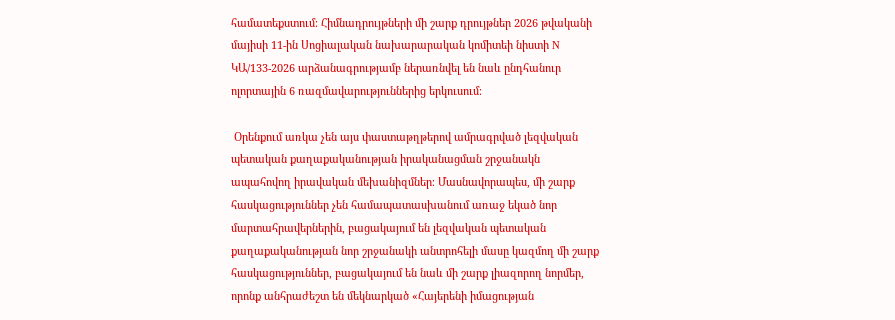համատեքստում։ Հիմնադրույթների մի շարք դրույթներ 2026 թվականի մայիսի 11-ին Սոցիալական նախարարական կոմիտեի նիստի N ԿԱ/133-2026 արձանագրությամբ ներառնվել են նաև ընդհանուր ոլորտային 6 ռազմավարություններից երկուսում։

 Օրենքում առկա չեն այս փաստաթղթերով ամրագրված լեզվական պետական քաղաքականության իրականացման շրջանակն ապահովող իրավական մեխանիզմներ։ Մասնավորապես, մի շարք հասկացություններ չեն համապատասխանում առաջ եկած նոր մարտահրավերներին, բացակայում են լեզվական պետական քաղաքականության նոր շրջանակի անտրոհելի մասը կազմող մի շարք հասկացություններ, բացակայում են նաև մի շարք լիազորող նորմեր, որոնք անհրաժեշտ են մեկնարկած «Հայերենի իմացության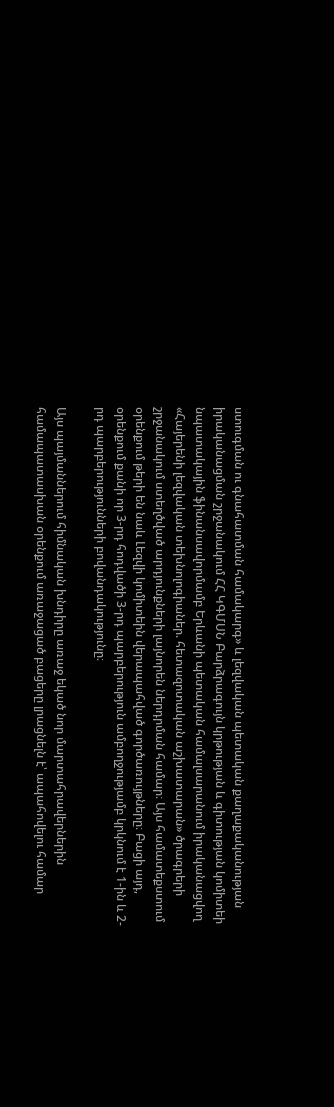ստուգման ու գնահատման համակարգ» և լեզվական պետական քաղաքականության իրականացման շրջանակում ՀՀ ԿԳՄՍՆ Բարձրագույն կրթության և գիտության կոմիտեի նպատակային ֆինանսավորմամբ Երևանի պետական համալսարանում իրականացվող «Հայերենի լեզվական տեխնոլոգիաներ. հետազոտական աշխատարան» ծրագրերի շրջանակում ստեղծված արդյունքների լայնորեն ներդրման համար։ Այս համատեքստում օրենքում թերի են նաև Լեզվի կոմիտեին վերապահված գործառույթները։ Բացի այդ, օրենքում քանի որ 3-րդ հոդվածի 3-րդ պարբերություն ամբողջությամբ կրկնում է 1-ին և 2-րդ պարբերությունների բովանդակությունը։

Այս պայմաններում հիմնական խնդիրը առաջ եկած նոր մարտահրավերներին համապատասխան օրենքում առաջացած բացերը լրացնելն է՝ ապահովելու համար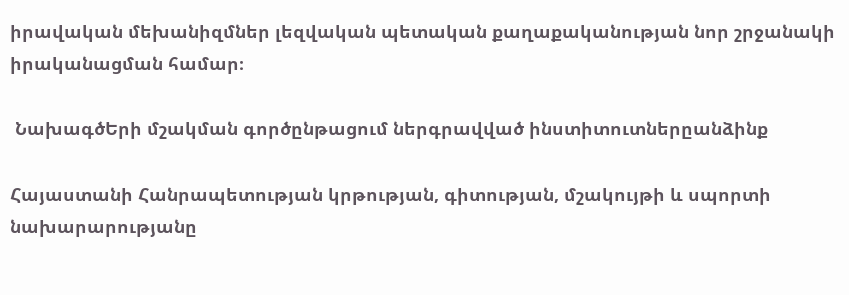իրավական մեխանիզմներ լեզվական պետական քաղաքականության նոր շրջանակի իրականացման համար։

 ՆախագծԵրի մշակման գործընթացում ներգրավված ինստիտուտներըանձինք

Հայաստանի Հանրապետության կրթության, գիտության, մշակույթի և սպորտի նախարարությանը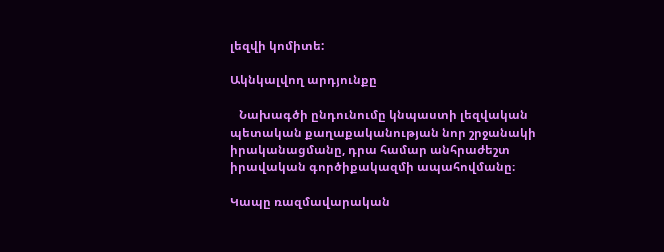լեզվի կոմիտե:

Ակնկալվող արդյունքը

   Նախագծի ընդունումը կնպաստի լեզվական պետական քաղաքականության նոր շրջանակի իրականացմանը, դրա համար անհրաժեշտ իրավական գործիքակազմի ապահովմանը։

Կապը ռազմավարական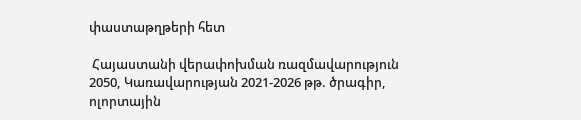փաստաթղթերի հետ

 Հայաստանի վերափոխման ռազմավարություն 2050, Կառավարության 2021-2026 թթ. ծրագիր, ոլորտային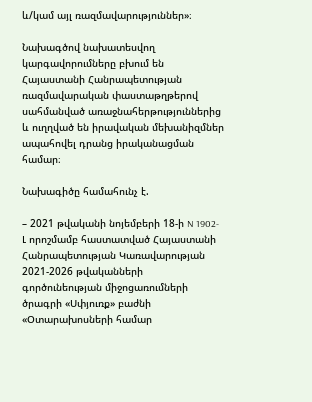և/կամ այլ ռազմավարություններ»։

Նախագծով նախատեսվող կարգավորումները բխում են Հայաստանի Հանրապետության ռազմավարական փաստաթղթերով սահմանված առաջնահերթություններից և ուղղված են իրավական մեխանիզմներ ապահովել դրանց իրականացման համար։

Նախագիծը համահունչ է.

– 2021 թվականի նոյեմբերի 18-ի N 1902-Լ որոշմամբ հաստատված Հայաստանի Հանրապետության Կառավարության 2021-2026 թվականների գործունեության միջոցառումների ծրագրի «Սփյուռք» բաժնի «Օտարախոսների համար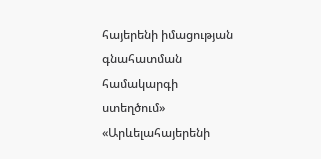հայերենի իմացության գնահատման համակարգի ստեղծում» «Արևելահայերենի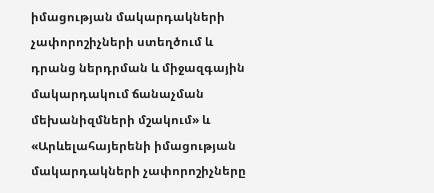իմացության մակարդակների չափորոշիչների ստեղծում և դրանց ներդրման և միջազգային մակարդակում ճանաչման մեխանիզմների մշակում» և «Արևելահայերենի իմացության մակարդակների չափորոշիչները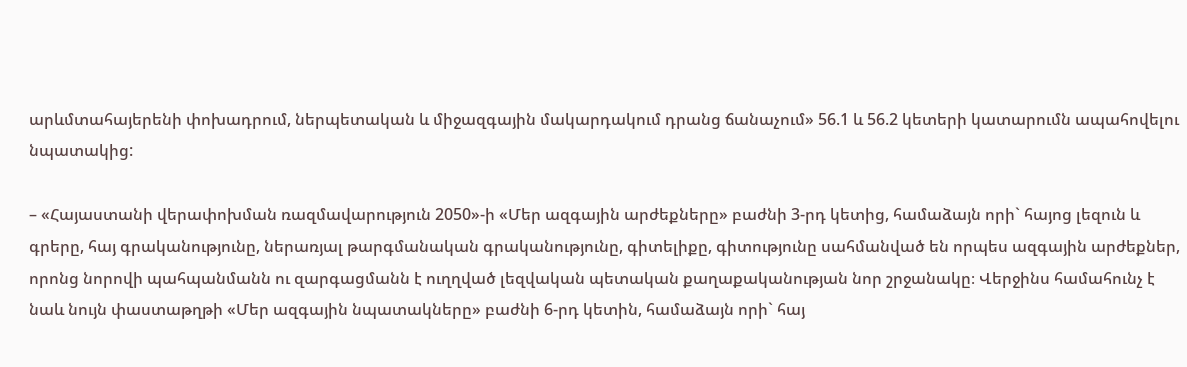արևմտահայերենի փոխադրում, ներպետական և միջազգային մակարդակում դրանց ճանաչում» 56.1 և 56.2 կետերի կատարումն ապահովելու նպատակից:

– «Հայաստանի վերափոխման ռազմավարություն 2050»-ի «Մեր ազգային արժեքները» բաժնի 3-րդ կետից, համաձայն որի` հայոց լեզուն և գրերը, հայ գրականությունը, ներառյալ թարգմանական գրականությունը, գիտելիքը, գիտությունը սահմանված են որպես ազգային արժեքներ, որոնց նորովի պահպանմանն ու զարգացմանն է ուղղված լեզվական պետական քաղաքականության նոր շրջանակը։ Վերջինս համահունչ է նաև նույն փաստաթղթի «Մեր ազգային նպատակները» բաժնի 6-րդ կետին, համաձայն որի` հայ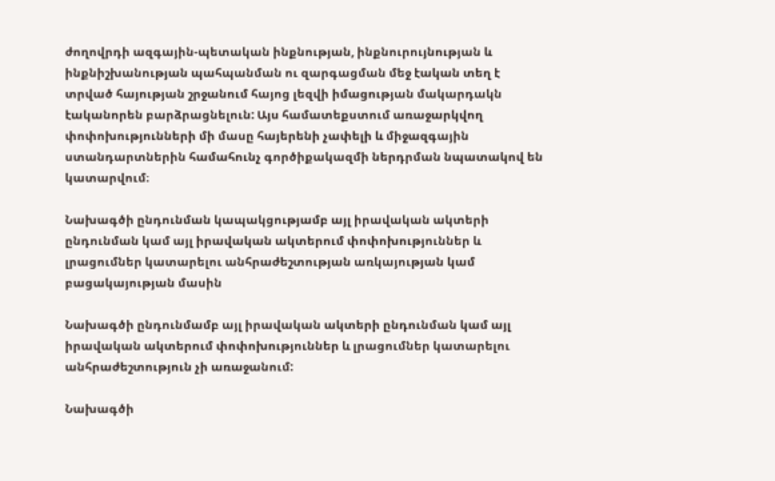ժողովրդի ազգային-պետական ինքնության, ինքնուրույնության և ինքնիշխանության պահպանման ու զարգացման մեջ էական տեղ է տրված հայության շրջանում հայոց լեզվի իմացության մակարդակն էականորեն բարձրացնելուն: Այս համատեքստում առաջարկվող փոփոխությունների մի մասը հայերենի չափելի և միջազգային ստանդարտներին համահունչ գործիքակազմի ներդրման նպատակով են կատարվում։

Նախագծի ընդունման կապակցությամբ այլ իրավական ակտերի ընդունման կամ այլ իրավական ակտերում փոփոխություններ և լրացումներ կատարելու անհրաժեշտության առկայության կամ բացակայության մասին

Նախագծի ընդունմամբ այլ իրավական ակտերի ընդունման կամ այլ իրավական ակտերում փոփոխություններ և լրացումներ կատարելու անհրաժեշտություն չի առաջանում:

Նախագծի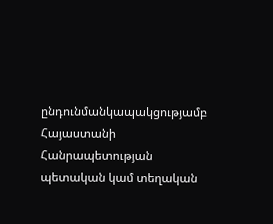ընդունմանկապակցությամբ Հայաստանի Հանրապետության պետական կամ տեղական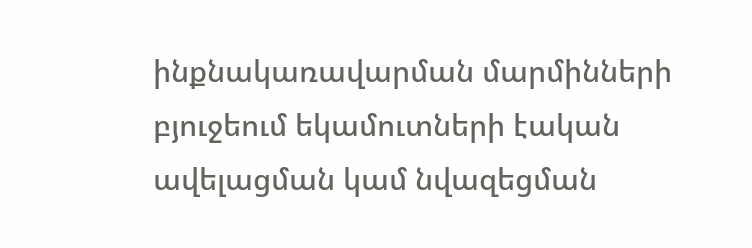ինքնակառավարման մարմինների բյուջեում եկամուտների էական ավելացման կամ նվազեցման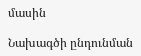մասին

Նախագծի ընդունման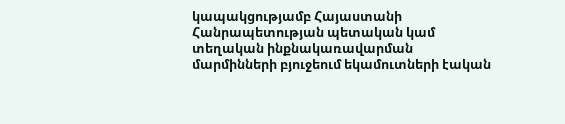կապակցությամբ Հայաստանի Հանրապետության պետական կամ տեղական ինքնակառավարման մարմինների բյուջեում եկամուտների էական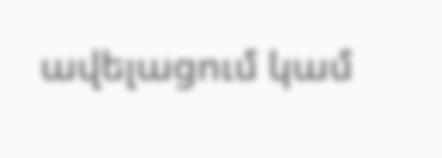ավելացում կամ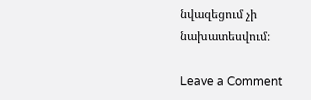նվազեցում չի նախատեսվում։

Leave a Comment